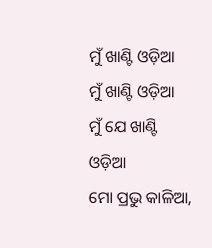ମୁଁ ଖାଣ୍ଟି ଓଡ଼ିଆ
ମୁଁ ଖାଣ୍ଟି ଓଡ଼ିଆ
ମୁଁ ଯେ ଖାଣ୍ଟି ଓଡ଼ିଆ
ମୋ ପ୍ରଭୁ କାଳିଆ,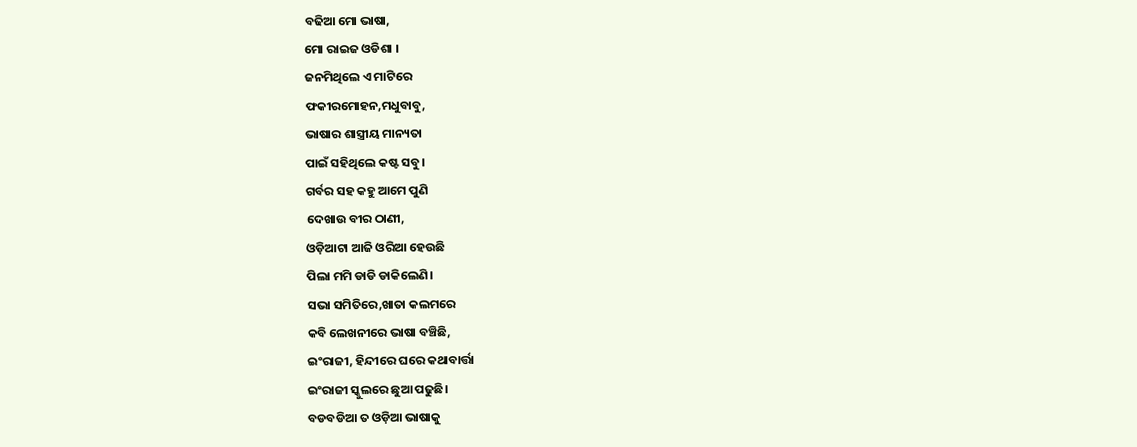ବଢିଆ ମୋ ଭାଷା,
ମୋ ରାଇଜ ଓଡିଶା ।
ଜନମିଥିଲେ ଏ ମାଟିରେ
ଫକୀରମୋହନ,ମଧୁବାବୁ,
ଭାଷାର ଶାସ୍ତ୍ରୀୟ ମାନ୍ୟତା
ପାଇଁ ସହିଥିଲେ କଷ୍ଟ ସବୁ।
ଗର୍ବର ସହ କହୁ ଆମେ ପୁଣି
ଦେଖାଉ ବୀର ଠାଣୀ,
ଓଡ଼ିଆଟା ଆଜି ଓରିଆ ହେଉଛି
ପିଲା ମମି ଡାଡି ଡାକିଲେଣି।
ସଭା ସମିତିରେ,ଖାତା କଲମରେ
କବି ଲେଖନୀରେ ଭାଷା ବଞ୍ଚିଛି,
ଇଂରାଜୀ, ହିନ୍ଦୀରେ ଘରେ କଥାବାର୍ତ୍ତା
ଇଂରାଜୀ ସ୍କୁଲରେ ଛୁଆ ପଢୁଛି।
ବଡବଡିଆ ତ ଓଡ଼ିଆ ଭାଷାକୁ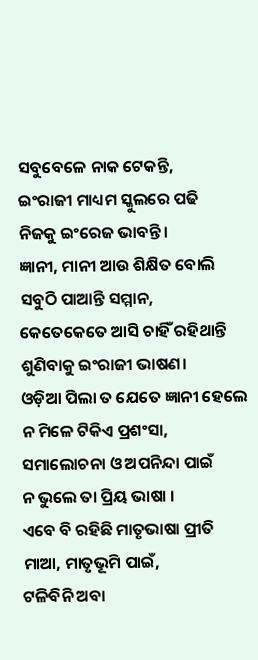ସବୁବେଳେ ନାକ ଟେକନ୍ତି,
ଇଂରାଜୀ ମାଧ୍ୟମ ସ୍କୁଲରେ ପଢି
ନିଜକୁ ଇଂରେଜ ଭାବନ୍ତି।
ଜ୍ଞାନୀ, ମାନୀ ଆଉ ଶିକ୍ଷିତ ବୋଲି
ସବୁଠି ପାଆନ୍ତି ସମ୍ମାନ,
କେତେକେତେ ଆସି ଚାହିଁ ରହିଥାନ୍ତି
ଶୁଣିବାକୁ ଇଂରାଜୀ ଭାଷଣ।
ଓଡ଼ିଆ ପିଲା ତ ଯେତେ ଜ୍ଞାନୀ ହେଲେ
ନ ମିଳେ ଟିକିଏ ପ୍ରଶଂସା,
ସମାଲୋଚନା ଓ ଅପନିନ୍ଦା ପାଇଁ
ନ ଭୁଲେ ତା ପ୍ରିୟ ଭାଷା ।
ଏବେ ବି ରହିଛି ମାତୃଭାଷା ପ୍ରୀତି
ମାଆ, ମାତୃଭୂମି ପାଇଁ,
ଟଳିବିନି ଅବା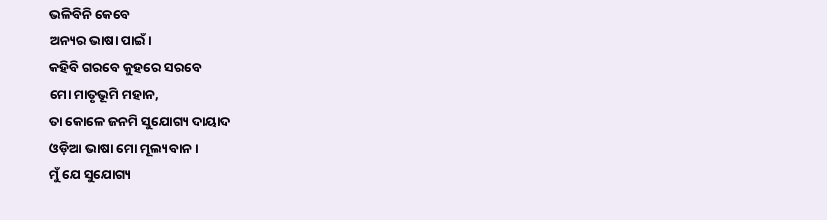ଭଳିବିନି କେବେ
ଅନ୍ୟର ଭାଷା ପାଇଁ।
କହିବି ଗରବେ କୁହରେ ସରବେ
ମୋ ମାତୃଭୂମି ମହାନ,
ତା କୋଳେ ଜନମି ସୁଯୋଗ୍ୟ ଦାୟାଦ
ଓଡ଼ିଆ ଭାଷା ମୋ ମୂଲ୍ୟବାନ ।
ମୁଁ ଯେ ସୁଯୋଗ୍ୟ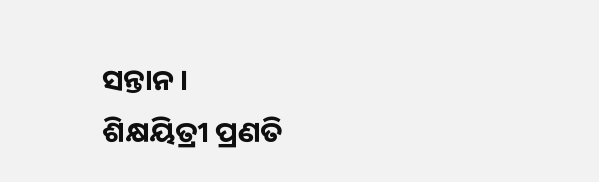ସନ୍ତାନ ।
ଶିକ୍ଷୟିତ୍ରୀ ପ୍ରଣତି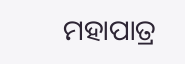ମହାପାତ୍ର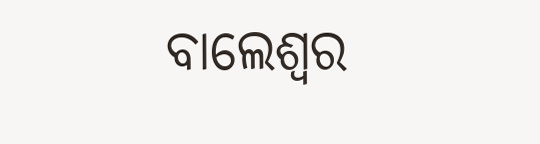ବାଲେଶ୍ୱର